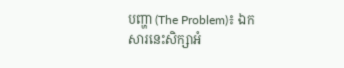បញ្ហា (The Problem)៖ ឯកសារនេះសិក្សាអំ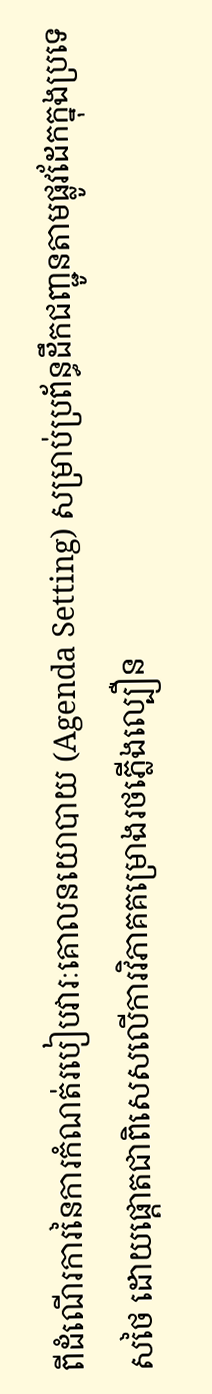ពីដំណើរការនៃការកំណត់របៀបវារៈគោលនយោបាយ (Agenda Setting) សម្រាប់ប្រព័ន្ធដឹកជញ្ជូនតាមផ្លូវដែកក្នុងប្រទេសថៃ ដោយផ្តោតជាពិសេសលើការវិភាគគម្រោងរថភ្លើងល្បឿន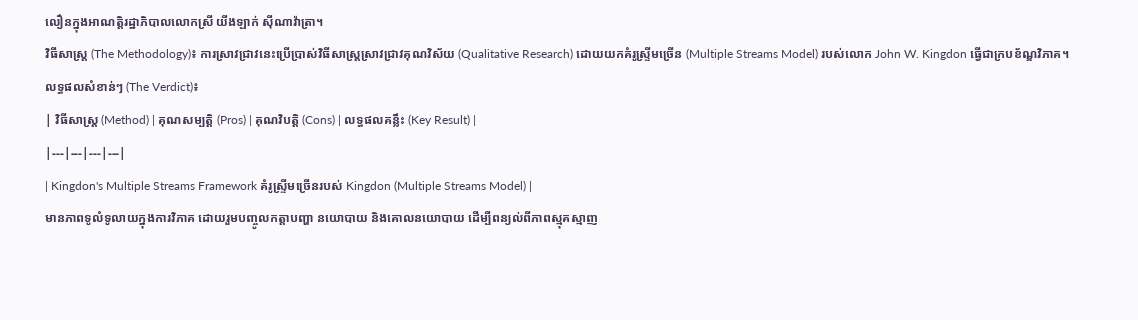លឿនក្នុងអាណត្តិរដ្ឋាភិបាលលោកស្រី យីងឡាក់ ស៊ីណាវ៉ាត្រា។
វិធីសាស្ត្រ (The Methodology)៖ ការស្រាវជ្រាវនេះប្រើប្រាស់វិធីសាស្ត្រស្រាវជ្រាវគុណវិស័យ (Qualitative Research) ដោយយកគំរូស្ទ្រីមច្រើន (Multiple Streams Model) របស់លោក John W. Kingdon ធ្វើជាក្របខ័ណ្ឌវិភាគ។
លទ្ធផលសំខាន់ៗ (The Verdict)៖
| វិធីសាស្ត្រ (Method) | គុណសម្បត្តិ (Pros) | គុណវិបត្តិ (Cons) | លទ្ធផលគន្លឹះ (Key Result) |
|---|---|---|---|
| Kingdon's Multiple Streams Framework គំរូស្ទ្រីមច្រើនរបស់ Kingdon (Multiple Streams Model) |
មានភាពទូលំទូលាយក្នុងការវិភាគ ដោយរួមបញ្ចូលកត្តាបញ្ហា នយោបាយ និងគោលនយោបាយ ដើម្បីពន្យល់ពីភាពស្មុគស្មាញ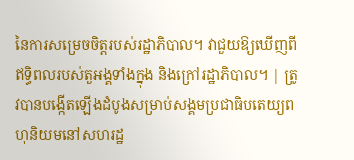នៃការសម្រេចចិត្តរបស់រដ្ឋាភិបាល។ វាជួយឱ្យឃើញពីឥទ្ធិពលរបស់តួអង្គទាំងក្នុង និងក្រៅរដ្ឋាភិបាល។ | ត្រូវបានបង្កើតឡើងដំបូងសម្រាប់សង្គមប្រជាធិបតេយ្យពហុនិយមនៅសហរដ្ឋ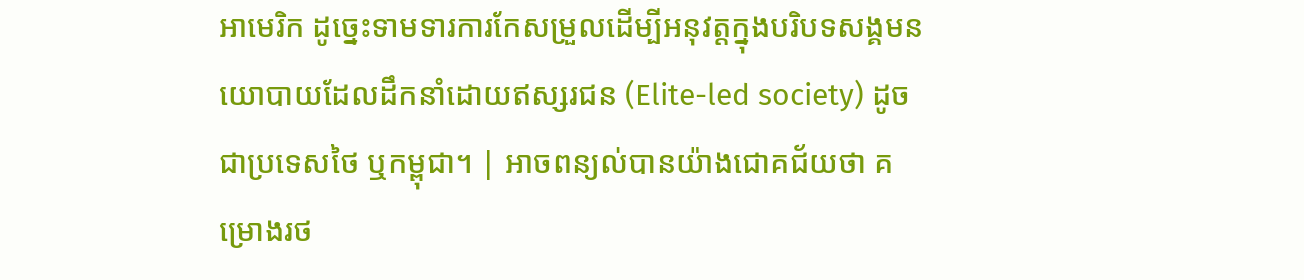អាមេរិក ដូច្នេះទាមទារការកែសម្រួលដើម្បីអនុវត្តក្នុងបរិបទសង្គមនយោបាយដែលដឹកនាំដោយឥស្សរជន (Elite-led society) ដូចជាប្រទេសថៃ ឬកម្ពុជា។ | អាចពន្យល់បានយ៉ាងជោគជ័យថា គម្រោងរថ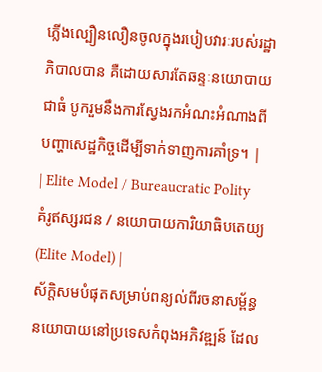ភ្លើងល្បឿនលឿនចូលក្នុងរបៀបវារៈរបស់រដ្ឋាភិបាលបាន គឺដោយសារតែឆន្ទៈនយោបាយជាធំ បូករួមនឹងការស្វែងរកអំណះអំណាងពីបញ្ហាសេដ្ឋកិច្ចដើម្បីទាក់ទាញការគាំទ្រ។ |
| Elite Model / Bureaucratic Polity គំរូឥស្សរជន / នយោបាយការិយាធិបតេយ្យ (Elite Model) |
ស័ក្តិសមបំផុតសម្រាប់ពន្យល់ពីរចនាសម្ព័ន្ធនយោបាយនៅប្រទេសកំពុងអភិវឌ្ឍន៍ ដែល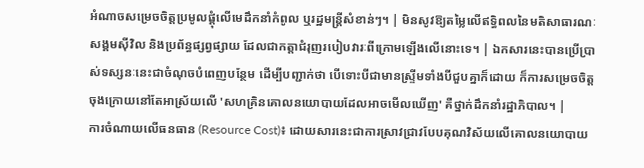អំណាចសម្រេចចិត្តប្រមូលផ្តុំលើមេដឹកនាំកំពូល ឬរដ្ឋមន្ត្រីសំខាន់ៗ។ | មិនសូវឱ្យតម្លៃលើឥទ្ធិពលនៃមតិសាធារណៈ សង្គមស៊ីវិល និងប្រព័ន្ធផ្សព្វផ្សាយ ដែលជាកត្តាជំរុញរបៀបវារៈពីក្រោមឡើងលើនោះទេ។ | ឯកសារនេះបានប្រើប្រាស់ទស្សនៈនេះជាចំណុចបំពេញបន្ថែម ដើម្បីបញ្ជាក់ថា បើទោះបីជាមានស្ទ្រីមទាំងបីជួបគ្នាក៏ដោយ ក៏ការសម្រេចចិត្តចុងក្រោយនៅតែអាស្រ័យលើ 'សហគ្រិនគោលនយោបាយដែលអាចមើលឃើញ' គឺថ្នាក់ដឹកនាំរដ្ឋាភិបាល។ |
ការចំណាយលើធនធាន (Resource Cost)៖ ដោយសារនេះជាការស្រាវជ្រាវបែបគុណវិស័យលើគោលនយោបាយ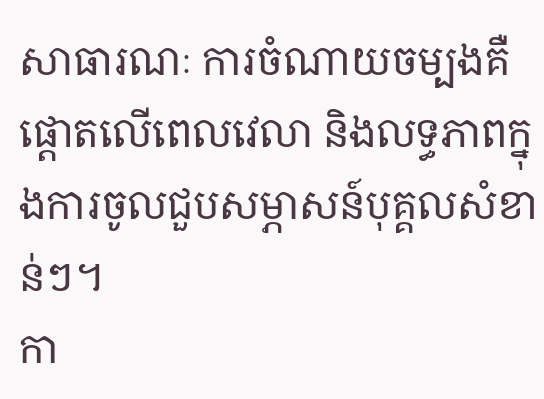សាធារណៈ ការចំណាយចម្បងគឺផ្តោតលើពេលវេលា និងលទ្ធភាពក្នុងការចូលជួបសម្ភាសន៍បុគ្គលសំខាន់ៗ។
កា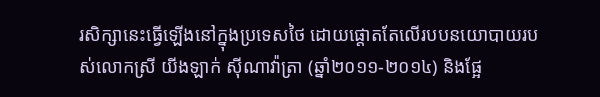រសិក្សានេះធ្វើឡើងនៅក្នុងប្រទេសថៃ ដោយផ្តោតតែលើរបបនយោបាយរបស់លោកស្រី យីងឡាក់ ស៊ីណាវ៉ាត្រា (ឆ្នាំ២០១១-២០១៤) និងផ្អែ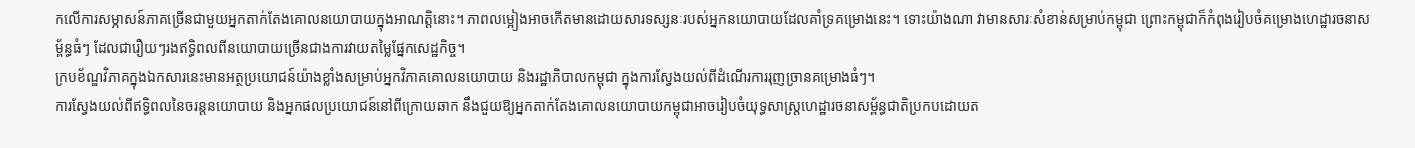កលើការសម្ភាសន៍ភាគច្រើនជាមួយអ្នកតាក់តែងគោលនយោបាយក្នុងអាណត្តិនោះ។ ភាពលម្អៀងអាចកើតមានដោយសារទស្សនៈរបស់អ្នកនយោបាយដែលគាំទ្រគម្រោងនេះ។ ទោះយ៉ាងណា វាមានសារៈសំខាន់សម្រាប់កម្ពុជា ព្រោះកម្ពុជាក៏កំពុងរៀបចំគម្រោងហេដ្ឋារចនាសម្ព័ន្ធធំៗ ដែលជារឿយៗរងឥទ្ធិពលពីនយោបាយច្រើនជាងការវាយតម្លៃផ្នែកសេដ្ឋកិច្ច។
ក្របខ័ណ្ឌវិភាគក្នុងឯកសារនេះមានអត្ថប្រយោជន៍យ៉ាងខ្លាំងសម្រាប់អ្នកវិភាគគោលនយោបាយ និងរដ្ឋាភិបាលកម្ពុជា ក្នុងការស្វែងយល់ពីដំណើរការរុញច្រានគម្រោងធំៗ។
ការស្វែងយល់ពីឥទ្ធិពលនៃចរន្តនយោបាយ និងអ្នកផលប្រយោជន៍នៅពីក្រោយឆាក នឹងជួយឱ្យអ្នកតាក់តែងគោលនយោបាយកម្ពុជាអាចរៀបចំយុទ្ធសាស្ត្រហេដ្ឋារចនាសម្ព័ន្ធជាតិប្រកបដោយត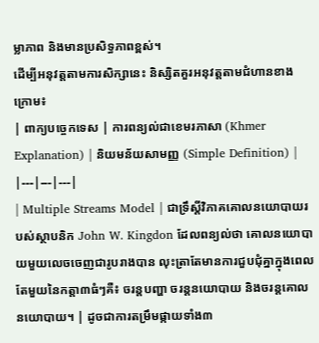ម្លាភាព និងមានប្រសិទ្ធភាពខ្ពស់។
ដើម្បីអនុវត្តតាមការសិក្សានេះ និស្សិតគួរអនុវត្តតាមជំហានខាងក្រោម៖
| ពាក្យបច្ចេកទេស | ការពន្យល់ជាខេមរភាសា (Khmer Explanation) | និយមន័យសាមញ្ញ (Simple Definition) |
|---|---|---|
| Multiple Streams Model | ជាទ្រឹស្តីវិភាគគោលនយោបាយរបស់ស្ថាបនិក John W. Kingdon ដែលពន្យល់ថា គោលនយោបាយមួយលេចចេញជារូបរាងបាន លុះត្រាតែមានការជួបជុំគ្នាក្នុងពេលតែមួយនៃកត្តា៣ធំៗគឺ៖ ចរន្តបញ្ហា ចរន្តនយោបាយ និងចរន្តគោលនយោបាយ។ | ដូចជាការតម្រឹមផ្កាយទាំង៣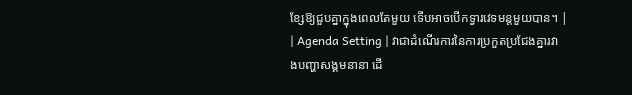ខ្សែឱ្យជួបគ្នាក្នុងពេលតែមួយ ទើបអាចបើកទ្វារវេទមន្តមួយបាន។ |
| Agenda Setting | វាជាដំណើរការនៃការប្រកួតប្រជែងគ្នារវាងបញ្ហាសង្គមនានា ដើ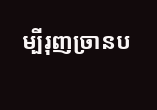ម្បីរុញច្រានប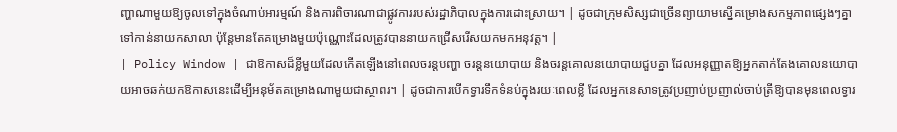ញ្ហាណាមួយឱ្យចូលទៅក្នុងចំណាប់អារម្មណ៍ និងការពិចារណាជាផ្លូវការរបស់រដ្ឋាភិបាលក្នុងការដោះស្រាយ។ | ដូចជាក្រុមសិស្សជាច្រើនព្យាយាមស្នើគម្រោងសកម្មភាពផ្សេងៗគ្នាទៅកាន់នាយកសាលា ប៉ុន្តែមានតែគម្រោងមួយប៉ុណ្ណោះដែលត្រូវបាននាយកជ្រើសរើសយកមកអនុវត្ត។ |
| Policy Window | ជាឱកាសដ៏ខ្លីមួយដែលកើតឡើងនៅពេលចរន្តបញ្ហា ចរន្តនយោបាយ និងចរន្តគោលនយោបាយជួបគ្នា ដែលអនុញ្ញាតឱ្យអ្នកតាក់តែងគោលនយោបាយអាចឆក់យកឱកាសនេះដើម្បីអនុម័តគម្រោងណាមួយជាស្ថាពរ។ | ដូចជាការបើកទ្វារទឹកទំនប់ក្នុងរយៈពេលខ្លី ដែលអ្នកនេសាទត្រូវប្រញាប់ប្រញាល់ចាប់ត្រីឱ្យបានមុនពេលទ្វារ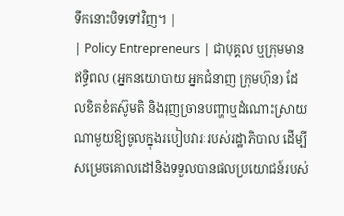ទឹកនោះបិទទៅវិញ។ |
| Policy Entrepreneurs | ជាបុគ្គល ឬក្រុមមានឥទ្ធិពល (អ្នកនយោបាយ អ្នកជំនាញ ក្រុមហ៊ុន) ដែលខិតខំតស៊ូមតិ និងរុញច្រានបញ្ហាឬដំណោះស្រាយណាមួយឱ្យចូលក្នុងរបៀបវារៈរបស់រដ្ឋាភិបាល ដើម្បីសម្រេចគោលដៅនិងទទួលបានផលប្រយោជន៍របស់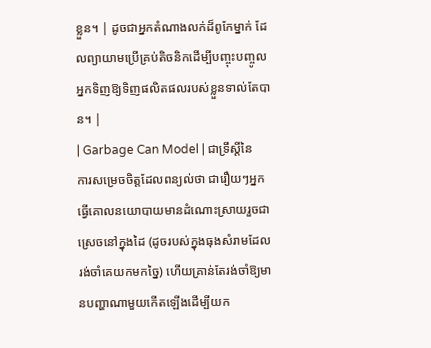ខ្លួន។ | ដូចជាអ្នកតំណាងលក់ដ៏ពូកែម្នាក់ ដែលព្យាយាមប្រើគ្រប់តិចនិកដើម្បីបញ្ចុះបញ្ចូលអ្នកទិញឱ្យទិញផលិតផលរបស់ខ្លួនទាល់តែបាន។ |
| Garbage Can Model | ជាទ្រឹស្តីនៃការសម្រេចចិត្តដែលពន្យល់ថា ជារឿយៗអ្នកធ្វើគោលនយោបាយមានដំណោះស្រាយរួចជាស្រេចនៅក្នុងដៃ (ដូចរបស់ក្នុងធុងសំរាមដែលរង់ចាំគេយកមកច្នៃ) ហើយគ្រាន់តែរង់ចាំឱ្យមានបញ្ហាណាមួយកើតឡើងដើម្បីយក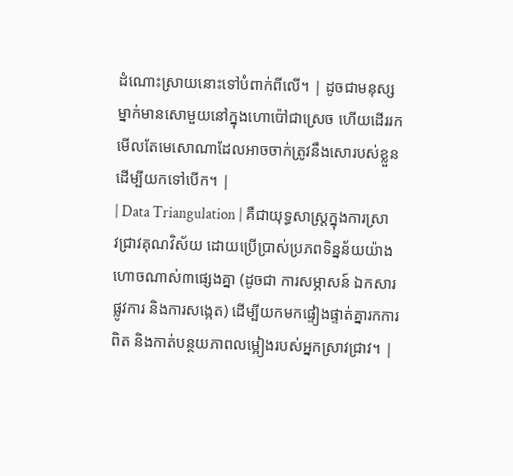ដំណោះស្រាយនោះទៅបំពាក់ពីលើ។ | ដូចជាមនុស្សម្នាក់មានសោមួយនៅក្នុងហោប៉ៅជាស្រេច ហើយដើររកមើលតែមេសោណាដែលអាចចាក់ត្រូវនឹងសោរបស់ខ្លួនដើម្បីយកទៅបើក។ |
| Data Triangulation | គឺជាយុទ្ធសាស្ត្រក្នុងការស្រាវជ្រាវគុណវិស័យ ដោយប្រើប្រាស់ប្រភពទិន្នន័យយ៉ាងហោចណាស់៣ផ្សេងគ្នា (ដូចជា ការសម្ភាសន៍ ឯកសារផ្លូវការ និងការសង្កេត) ដើម្បីយកមកផ្ទៀងផ្ទាត់គ្នារកការពិត និងកាត់បន្ថយភាពលម្អៀងរបស់អ្នកស្រាវជ្រាវ។ |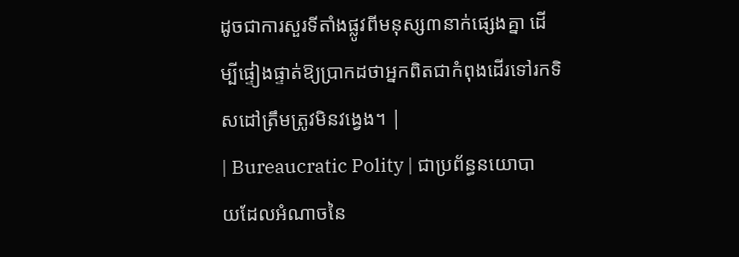ដូចជាការសួរទីតាំងផ្លូវពីមនុស្ស៣នាក់ផ្សេងគ្នា ដើម្បីផ្ទៀងផ្ទាត់ឱ្យប្រាកដថាអ្នកពិតជាកំពុងដើរទៅរកទិសដៅត្រឹមត្រូវមិនវង្វេង។ |
| Bureaucratic Polity | ជាប្រព័ន្ធនយោបាយដែលអំណាចនៃ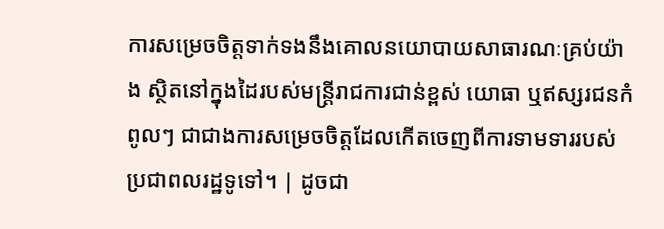ការសម្រេចចិត្តទាក់ទងនឹងគោលនយោបាយសាធារណៈគ្រប់យ៉ាង ស្ថិតនៅក្នុងដៃរបស់មន្ត្រីរាជការជាន់ខ្ពស់ យោធា ឬឥស្សរជនកំពូលៗ ជាជាងការសម្រេចចិត្តដែលកើតចេញពីការទាមទាររបស់ប្រជាពលរដ្ឋទូទៅ។ | ដូចជា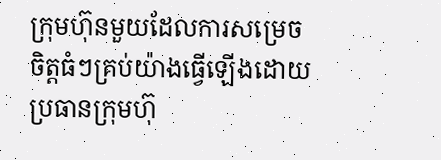ក្រុមហ៊ុនមួយដែលការសម្រេចចិត្តធំៗគ្រប់យ៉ាងធ្វើឡើងដោយប្រធានក្រុមហ៊ុ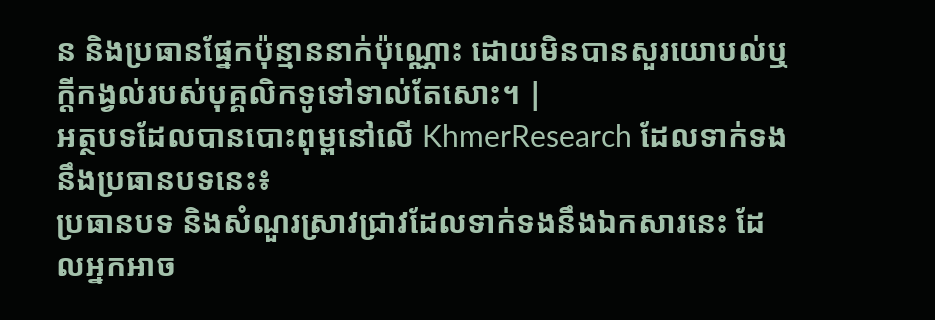ន និងប្រធានផ្នែកប៉ុន្មាននាក់ប៉ុណ្ណោះ ដោយមិនបានសួរយោបល់ឬក្តីកង្វល់របស់បុគ្គលិកទូទៅទាល់តែសោះ។ |
អត្ថបទដែលបានបោះពុម្ពនៅលើ KhmerResearch ដែលទាក់ទងនឹងប្រធានបទនេះ៖
ប្រធានបទ និងសំណួរស្រាវជ្រាវដែលទាក់ទងនឹងឯកសារនេះ ដែលអ្នកអាច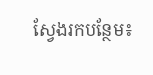ស្វែងរកបន្ថែម៖